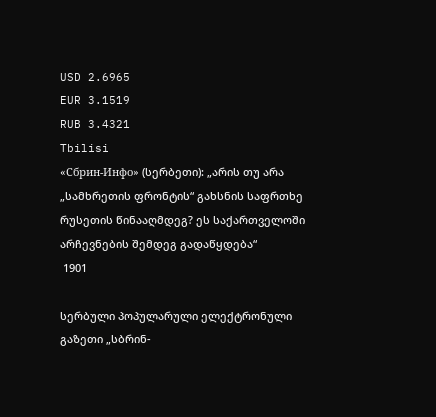USD 2.6965
EUR 3.1519
RUB 3.4321
Tbilisi
«Сбрин-Инфо» (სერბეთი): „არის თუ არა „სამხრეთის ფრონტის“ გახსნის საფრთხე რუსეთის წინააღმდეგ? ეს საქართველოში არჩევნების შემდეგ გადაწყდება“
 1901

სერბული პოპულარული ელექტრონული გაზეთი „სბრინ-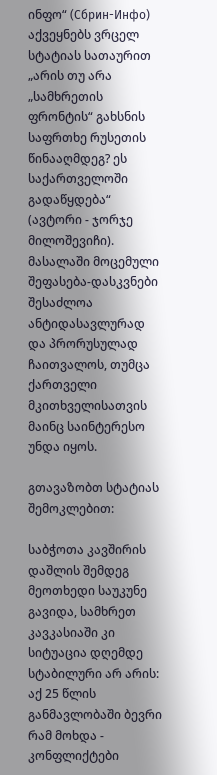ინფო“ (Сбрин-Инфо) აქვეყნებს ვრცელ სტატიას სათაურით „არის თუ არა „სამხრეთის ფრონტის“ გახსნის საფრთხე რუსეთის წინააღმდეგ? ეს საქართველოში გადაწყდება“ (ავტორი - ჯორჯე მილოშევიჩი). მასალაში მოცემული შეფასება-დასკვნები შესაძლოა ანტიდასავლურად და პრორუსულად ჩაითვალოს, თუმცა ქართველი მკითხველისათვის მაინც საინტერესო უნდა იყოს.

გთავაზობთ სტატიას შემოკლებით:

საბჭოთა კავშირის დაშლის შემდეგ მეოთხედი საუკუნე გავიდა, სამხრეთ კავკასიაში კი სიტუაცია დღემდე სტაბილური არ არის: აქ 25 წლის განმავლობაში ბევრი რამ მოხდა - კონფლიქტები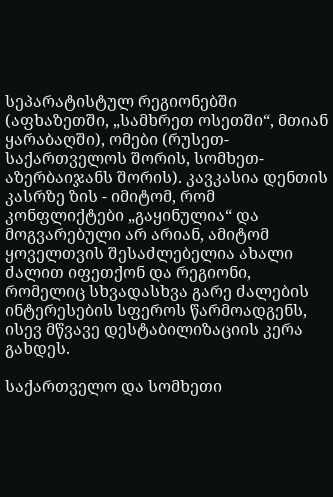სეპარატისტულ რეგიონებში (აფხაზეთში, „სამხრეთ ოსეთში“, მთიან ყარაბაღში), ომები (რუსეთ-საქართველოს შორის, სომხეთ-აზერბაიჯანს შორის). კავკასია დენთის კასრზე ზის - იმიტომ, რომ კონფლიქტები „გაყინულია“ და მოგვარებული არ არიან, ამიტომ ყოველთვის შესაძლებელია ახალი ძალით იფეთქონ და რეგიონი, რომელიც სხვადასხვა გარე ძალების ინტერესების სფეროს წარმოადგენს, ისევ მწვავე დესტაბილიზაციის კერა გახდეს.

საქართველო და სომხეთი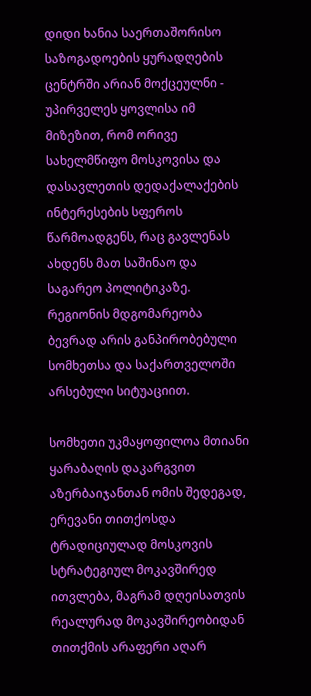დიდი ხანია საერთაშორისო საზოგადოების ყურადღების ცენტრში არიან მოქცეულნი - უპირველეს ყოვლისა იმ მიზეზით, რომ ორივე სახელმწიფო მოსკოვისა და დასავლეთის დედაქალაქების ინტერესების სფეროს წარმოადგენს, რაც გავლენას ახდენს მათ საშინაო და საგარეო პოლიტიკაზე. რეგიონის მდგომარეობა ბევრად არის განპირობებული სომხეთსა და საქართველოში არსებული სიტუაციით.

სომხეთი უკმაყოფილოა მთიანი ყარაბაღის დაკარგვით აზერბაიჯანთან ომის შედეგად, ერევანი თითქოსდა ტრადიციულად მოსკოვის სტრატეგიულ მოკავშირედ ითვლება, მაგრამ დღეისათვის რეალურად მოკავშირეობიდან თითქმის არაფერი აღარ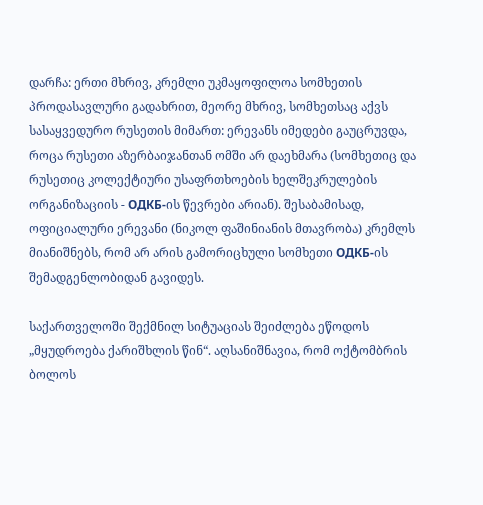დარჩა: ერთი მხრივ, კრემლი უკმაყოფილოა სომხეთის პროდასავლური გადახრით, მეორე მხრივ, სომხეთსაც აქვს სასაყვედურო რუსეთის მიმართ: ერევანს იმედები გაუცრუვდა, როცა რუსეთი აზერბაიჯანთან ომში არ დაეხმარა (სომხეთიც და რუსეთიც კოლექტიური უსაფრთხოების ხელშეკრულების ორგანიზაციის - ОДКБ-ის წევრები არიან). შესაბამისად, ოფიციალური ერევანი (ნიკოლ ფაშინიანის მთავრობა) კრემლს მიანიშნებს, რომ არ არის გამორიცხული სომხეთი ОДКБ-ის შემადგენლობიდან გავიდეს.

საქართველოში შექმნილ სიტუაციას შეიძლება ეწოდოს „მყუდროება ქარიშხლის წინ“. აღსანიშნავია, რომ ოქტომბრის ბოლოს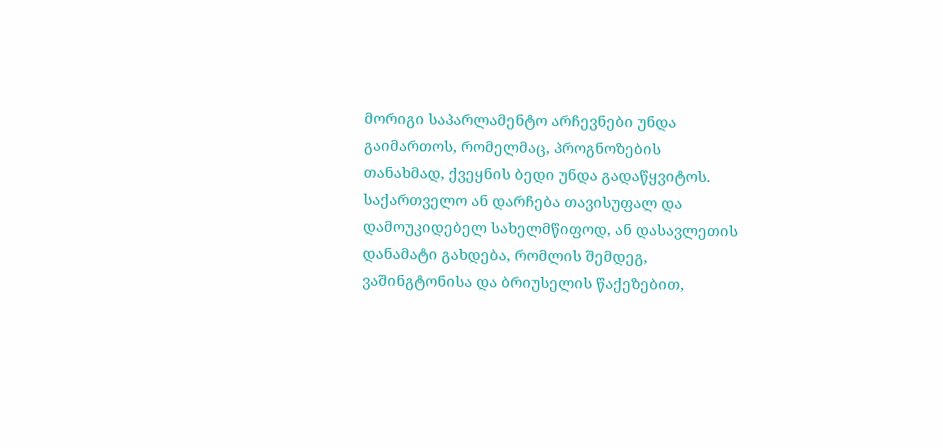მორიგი საპარლამენტო არჩევნები უნდა გაიმართოს, რომელმაც, პროგნოზების თანახმად, ქვეყნის ბედი უნდა გადაწყვიტოს. საქართველო ან დარჩება თავისუფალ და დამოუკიდებელ სახელმწიფოდ, ან დასავლეთის დანამატი გახდება, რომლის შემდეგ, ვაშინგტონისა და ბრიუსელის წაქეზებით,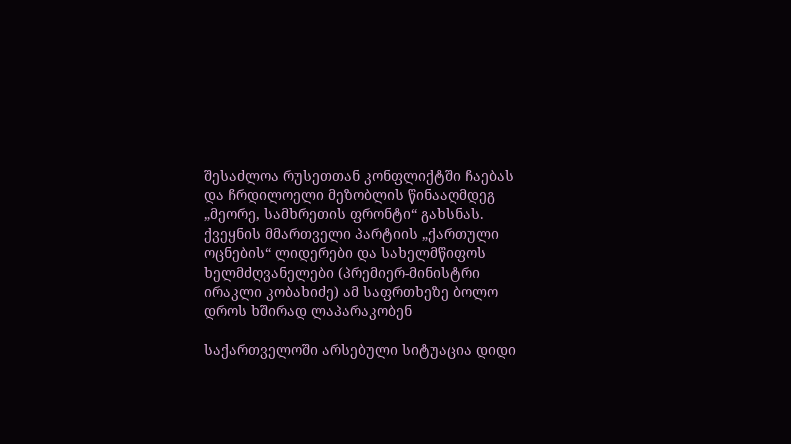შესაძლოა რუსეთთან კონფლიქტში ჩაებას და ჩრდილოელი მეზობლის წინააღმდეგ „მეორე, სამხრეთის ფრონტი“ გახსნას. ქვეყნის მმართველი პარტიის „ქართული ოცნების“ ლიდერები და სახელმწიფოს ხელმძღვანელები (პრემიერ-მინისტრი ირაკლი კობახიძე) ამ საფრთხეზე ბოლო დროს ხშირად ლაპარაკობენ

საქართველოში არსებული სიტუაცია დიდი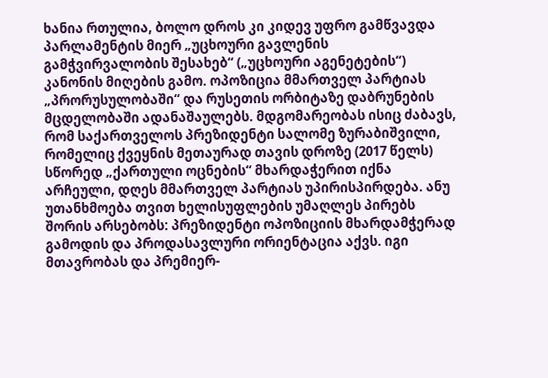ხანია რთულია, ბოლო დროს კი კიდევ უფრო გამწვავდა პარლამენტის მიერ „უცხოური გავლენის გამჭვირვალობის შესახებ“ („უცხოური აგენეტების“) კანონის მიღების გამო. ოპოზიცია მმართველ პარტიას „პრორუსულობაში“ და რუსეთის ორბიტაზე დაბრუნების მცდელობაში ადანაშაულებს. მდგომარეობას ისიც ძაბავს, რომ საქართველოს პრეზიდენტი სალომე ზურაბიშვილი, რომელიც ქვეყნის მეთაურად თავის დროზე (2017 წელს) სწორედ „ქართული ოცნების“ მხარდაჭერით იქნა არჩეული, დღეს მმართველ პარტიას უპირისპირდება. ანუ უთანხმოება თვით ხელისუფლების უმაღლეს პირებს შორის არსებობს: პრეზიდენტი ოპოზიციის მხარდამჭერად გამოდის და პროდასავლური ორიენტაცია აქვს. იგი მთავრობას და პრემიერ-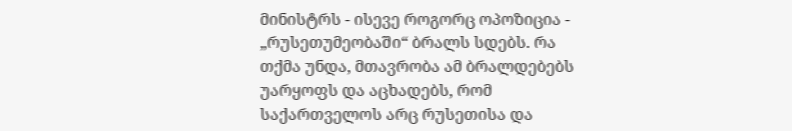მინისტრს - ისევე როგორც ოპოზიცია - „რუსეთუმეობაში“ ბრალს სდებს. რა თქმა უნდა, მთავრობა ამ ბრალდებებს უარყოფს და აცხადებს, რომ საქართველოს არც რუსეთისა და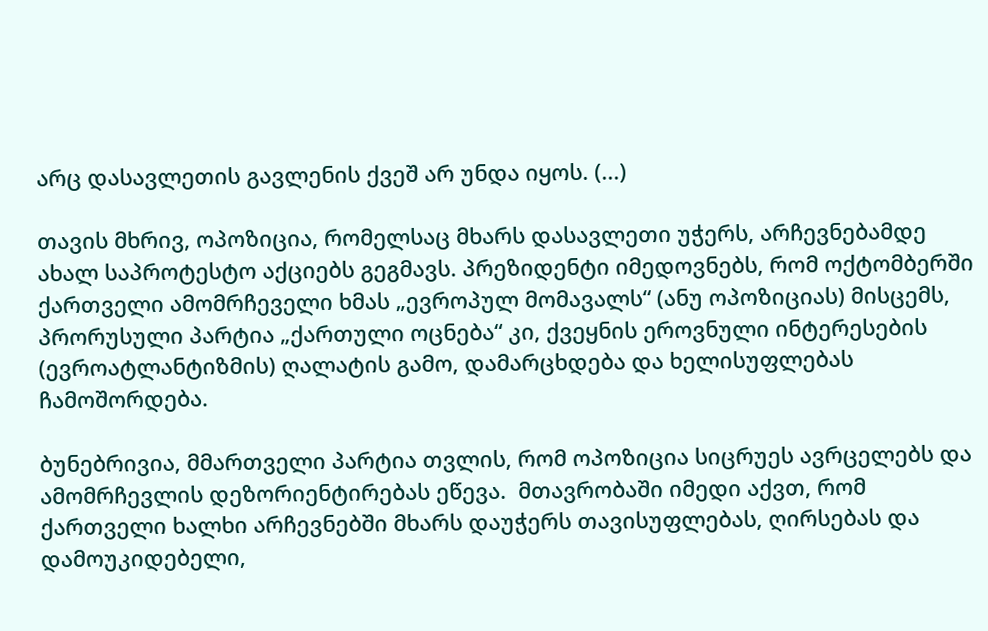არც დასავლეთის გავლენის ქვეშ არ უნდა იყოს. (...)

თავის მხრივ, ოპოზიცია, რომელსაც მხარს დასავლეთი უჭერს, არჩევნებამდე ახალ საპროტესტო აქციებს გეგმავს. პრეზიდენტი იმედოვნებს, რომ ოქტომბერში ქართველი ამომრჩეველი ხმას „ევროპულ მომავალს“ (ანუ ოპოზიციას) მისცემს, პრორუსული პარტია „ქართული ოცნება“ კი, ქვეყნის ეროვნული ინტერესების (ევროატლანტიზმის) ღალატის გამო, დამარცხდება და ხელისუფლებას ჩამოშორდება.

ბუნებრივია, მმართველი პარტია თვლის, რომ ოპოზიცია სიცრუეს ავრცელებს და ამომრჩევლის დეზორიენტირებას ეწევა.  მთავრობაში იმედი აქვთ, რომ ქართველი ხალხი არჩევნებში მხარს დაუჭერს თავისუფლებას, ღირსებას და დამოუკიდებელი,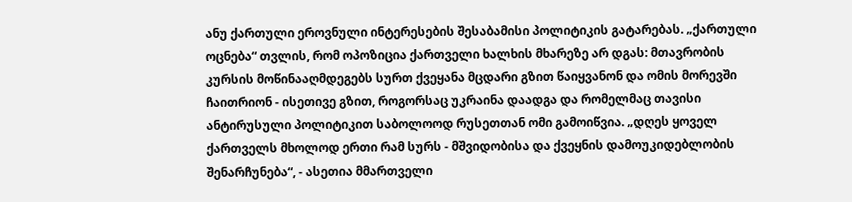ანუ ქართული ეროვნული ინტერესების შესაბამისი პოლიტიკის გატარებას. „ქართული ოცნება“ თვლის, რომ ოპოზიცია ქართველი ხალხის მხარეზე არ დგას: მთავრობის კურსის მოწინააღმდეგებს სურთ ქვეყანა მცდარი გზით წაიყვანონ და ომის მორევში ჩაითრიონ - ისეთივე გზით, როგორსაც უკრაინა დაადგა და რომელმაც თავისი ანტირუსული პოლიტიკით საბოლოოდ რუსეთთან ომი გამოიწვია. „დღეს ყოველ ქართველს მხოლოდ ერთი რამ სურს - მშვიდობისა და ქვეყნის დამოუკიდებლობის შენარჩუნება“, - ასეთია მმართველი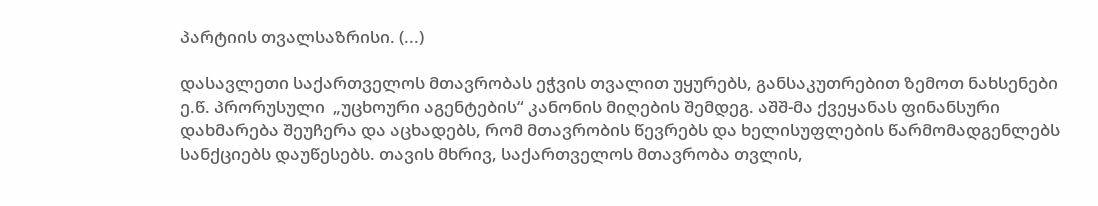პარტიის თვალსაზრისი. (...)

დასავლეთი საქართველოს მთავრობას ეჭვის თვალით უყურებს, განსაკუთრებით ზემოთ ნახსენები ე.წ. პრორუსული  „უცხოური აგენტების“ კანონის მიღების შემდეგ. აშშ-მა ქვეყანას ფინანსური დახმარება შეუჩერა და აცხადებს, რომ მთავრობის წევრებს და ხელისუფლების წარმომადგენლებს სანქციებს დაუწესებს. თავის მხრივ, საქართველოს მთავრობა თვლის,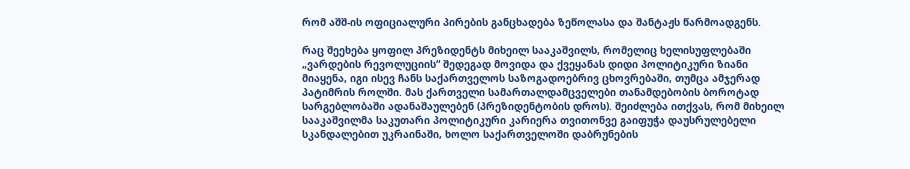რომ აშშ-ის ოფიციალური პირების განცხადება ზეწოლასა და შანტაჟს წარმოადგენს.

რაც შეეხება ყოფილ პრეზიდენტს მიხეილ სააკაშვილს, რომელიც ხელისუფლებაში „ვარდების რევოლუციის“ შედეგად მოვიდა და ქვეყანას დიდი პოლიტიკური ზიანი მიაყენა, იგი ისევ ჩანს საქართველოს საზოგადოებრივ ცხოვრებაში, თუმცა ამჯერად პატიმრის როლში. მას ქართველი სამართალდამცველები თანამდებობის ბოროტად სარგებლობაში ადანაშაულებენ (პრეზიდენტობის დროს). შეიძლება ითქვას, რომ მიხეილ სააკაშვილმა საკუთარი პოლიტიკური კარიერა თვითონვე გაიფუჭა დაუსრულებელი სკანდალებით უკრაინაში, ხოლო საქართველოში დაბრუნების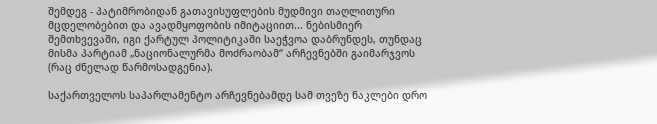შემდეგ - პატიმრობიდან გათავისუფლების მუდმივი თაღლითური მცდელობებით და ავადმყოფობის იმიტაციით... ნებისმიერ შემთხვევაში, იგი ქარტულ პოლიტიკაში საეჭვოა დაბრუნდეს, თუნდაც მისმა პარტიამ „ნაციონალურმა მოძრაობამ“ არჩევნებში გაიმარჯვოს (რაც ძნელად წარმოსადგენია).

საქართველოს საპარლამენტო არჩევნებამდე სამ თვეზე ნაკლები დრო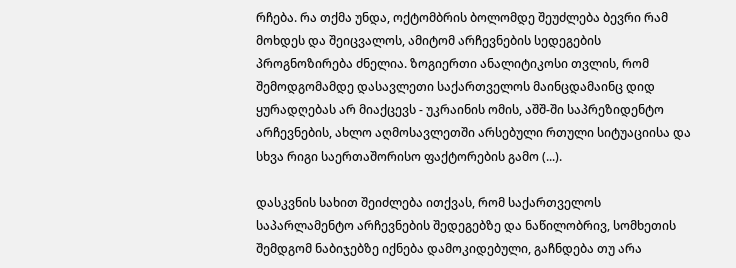რჩება. რა თქმა უნდა, ოქტომბრის ბოლომდე შეუძლება ბევრი რამ მოხდეს და შეიცვალოს, ამიტომ არჩევნების სედეგების პროგნოზირება ძნელია. ზოგიერთი ანალიტიკოსი თვლის, რომ შემოდგომამდე დასავლეთი საქართველოს მაინცდამაინც დიდ ყურადღებას არ მიაქცევს - უკრაინის ომის, აშშ-ში საპრეზიდენტო არჩევნების, ახლო აღმოსავლეთში არსებული რთული სიტუაციისა და სხვა რიგი საერთაშორისო ფაქტორების გამო (...).

დასკვნის სახით შეიძლება ითქვას, რომ საქართველოს საპარლამენტო არჩევნების შედეგებზე და ნაწილობრივ, სომხეთის შემდგომ ნაბიჯებზე იქნება დამოკიდებული, გაჩნდება თუ არა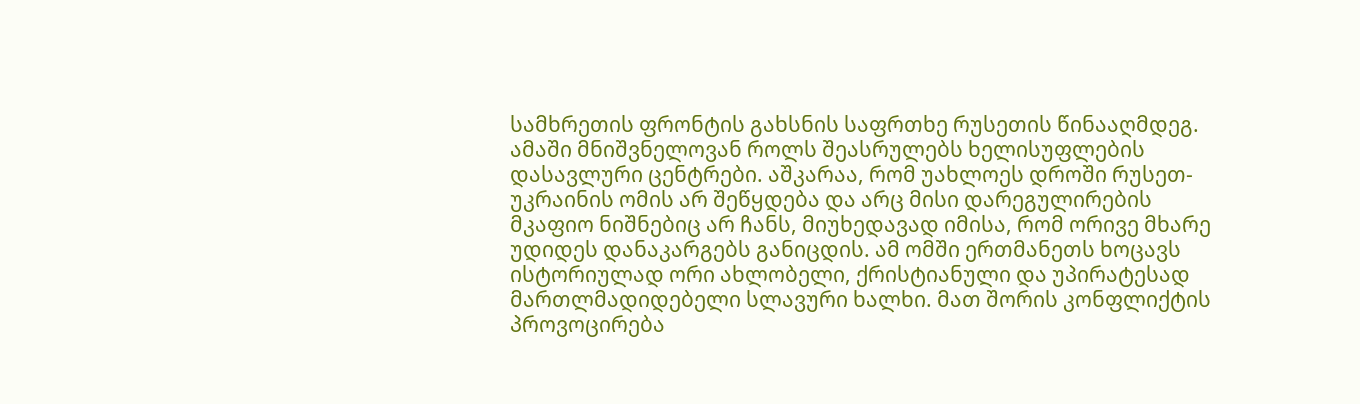სამხრეთის ფრონტის გახსნის საფრთხე რუსეთის წინააღმდეგ. ამაში მნიშვნელოვან როლს შეასრულებს ხელისუფლების დასავლური ცენტრები. აშკარაა, რომ უახლოეს დროში რუსეთ-უკრაინის ომის არ შეწყდება და არც მისი დარეგულირების მკაფიო ნიშნებიც არ ჩანს, მიუხედავად იმისა, რომ ორივე მხარე უდიდეს დანაკარგებს განიცდის. ამ ომში ერთმანეთს ხოცავს ისტორიულად ორი ახლობელი, ქრისტიანული და უპირატესად მართლმადიდებელი სლავური ხალხი. მათ შორის კონფლიქტის პროვოცირება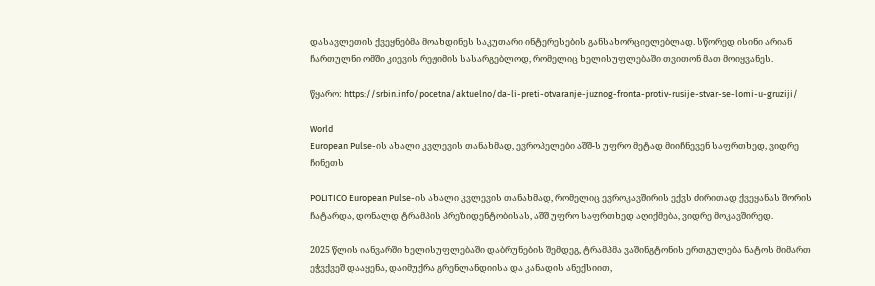დასავლეთის ქვეყნებმა მოახდინეს საკუთარი ინტერესების განსახორციელებლად. სწორედ ისინი არიან ჩართულნი ომში კიევის რეჟიმის სასარგებლოდ, რომელიც ხელისუფლებაში თვითონ მათ მოიყვანეს.

წყარო: https://srbin.info/pocetna/aktuelno/da-li-preti-otvaranje-juznog-fronta-protiv-rusije-stvar-se-lomi-u-gruziji/

World
European Pulse-ის ახალი კვლევის თანახმად, ევროპელები აშშ-ს უფრო მეტად მიიჩნევენ საფრთხედ, ვიდრე ჩინეთს

POLITICO European Pulse-ის ახალი კვლევის თანახმად, რომელიც ევროკავშირის ექვს ძირითად ქვეყანას შორის ჩატარდა, დონალდ ტრამპის პრეზიდენტობისას, აშშ უფრო საფრთხედ აღიქმება, ვიდრე მოკავშირედ.

2025 წლის იანვარში ხელისუფლებაში დაბრუნების შემდეგ, ტრამპმა ვაშინგტონის ერთგულება ნატოს მიმართ ეჭვქვეშ დააყენა, დაიმუქრა გრენლანდიისა და კანადის ანექსიით,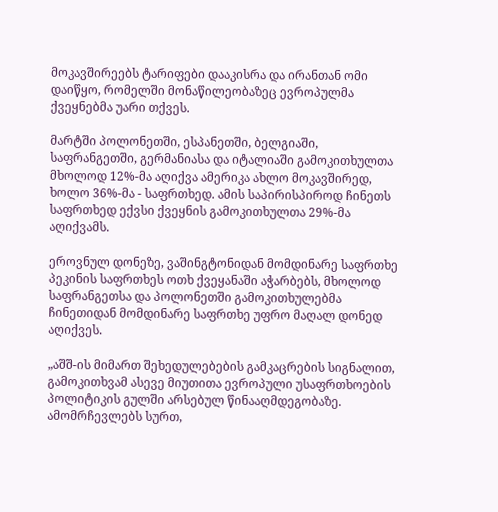მოკავშირეებს ტარიფები დააკისრა და ირანთან ომი დაიწყო, რომელში მონაწილეობაზეც ევროპულმა ქვეყნებმა უარი თქვეს.

მარტში პოლონეთში, ესპანეთში, ბელგიაში, საფრანგეთში, გერმანიასა და იტალიაში გამოკითხულთა მხოლოდ 12%-მა აღიქვა ამერიკა ახლო მოკავშირედ, ხოლო 36%-მა - საფრთხედ. ამის საპირისპიროდ ჩინეთს საფრთხედ ექვსი ქვეყნის გამოკითხულთა 29%-მა აღიქვამს.

ეროვნულ დონეზე, ვაშინგტონიდან მომდინარე საფრთხე პეკინის საფრთხეს ოთხ ქვეყანაში აჭარბებს, მხოლოდ საფრანგეთსა და პოლონეთში გამოკითხულებმა ჩინეთიდან მომდინარე საფრთხე უფრო მაღალ დონედ აღიქვეს.

„აშშ-ის მიმართ შეხედულებების გამკაცრების სიგნალით, გამოკითხვამ ასევე მიუთითა ევროპული უსაფრთხოების პოლიტიკის გულში არსებულ წინააღმდეგობაზე. ამომრჩევლებს სურთ,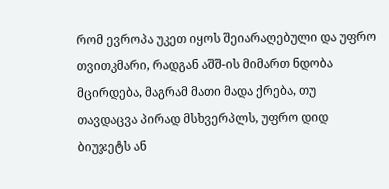რომ ევროპა უკეთ იყოს შეიარაღებული და უფრო თვითკმარი, რადგან აშშ-ის მიმართ ნდობა მცირდება, მაგრამ მათი მადა ქრება, თუ თავდაცვა პირად მსხვერპლს, უფრო დიდ ბიუჯეტს ან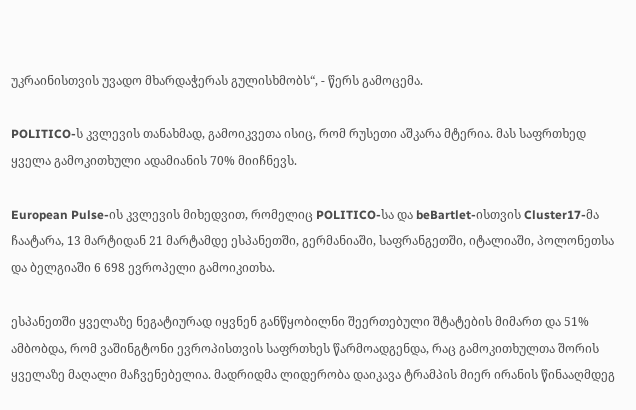უკრაინისთვის უვადო მხარდაჭერას გულისხმობს“, - წერს გამოცემა.

POLITICO-ს კვლევის თანახმად, გამოიკვეთა ისიც, რომ რუსეთი აშკარა მტერია. მას საფრთხედ ყველა გამოკითხული ადამიანის 70% მიიჩნევს.

European Pulse-ის კვლევის მიხედვით, რომელიც POLITICO-სა და beBartlet-ისთვის Cluster17-მა ჩაატარა, 13 მარტიდან 21 მარტამდე ესპანეთში, გერმანიაში, საფრანგეთში, იტალიაში, პოლონეთსა და ბელგიაში 6 698 ევროპელი გამოიკითხა.

ესპანეთში ყველაზე ნეგატიურად იყვნენ განწყობილნი შეერთებული შტატების მიმართ და 51% ამბობდა, რომ ვაშინგტონი ევროპისთვის საფრთხეს წარმოადგენდა, რაც გამოკითხულთა შორის ყველაზე მაღალი მაჩვენებელია. მადრიდმა ლიდერობა დაიკავა ტრამპის მიერ ირანის წინააღმდეგ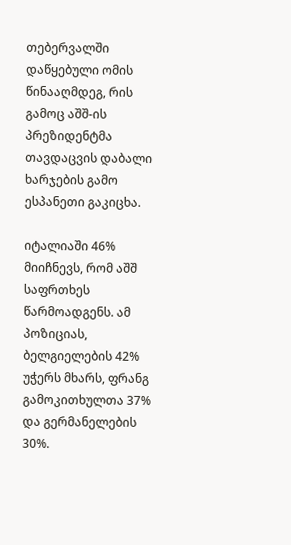თებერვალში დაწყებული ომის წინააღმდეგ, რის გამოც აშშ-ის პრეზიდენტმა თავდაცვის დაბალი ხარჯების გამო ესპანეთი გაკიცხა.

იტალიაში 46% მიიჩნევს, რომ აშშ საფრთხეს წარმოადგენს. ამ პოზიციას, ბელგიელების 42% უჭერს მხარს, ფრანგ გამოკითხულთა 37% და გერმანელების 30%.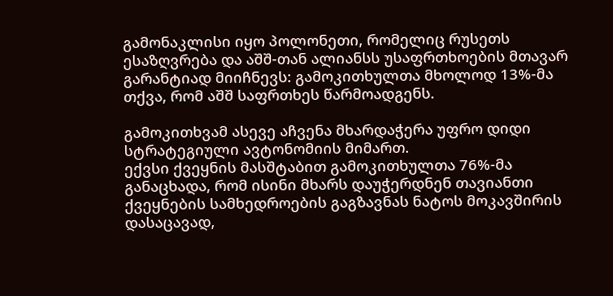გამონაკლისი იყო პოლონეთი, რომელიც რუსეთს ესაზღვრება და აშშ-თან ალიანსს უსაფრთხოების მთავარ გარანტიად მიიჩნევს: გამოკითხულთა მხოლოდ 13%-მა თქვა, რომ აშშ საფრთხეს წარმოადგენს.

გამოკითხვამ ასევე აჩვენა მხარდაჭერა უფრო დიდი სტრატეგიული ავტონომიის მიმართ.
ექვსი ქვეყნის მასშტაბით გამოკითხულთა 76%-მა განაცხადა, რომ ისინი მხარს დაუჭერდნენ თავიანთი ქვეყნების სამხედროების გაგზავნას ნატოს მოკავშირის დასაცავად,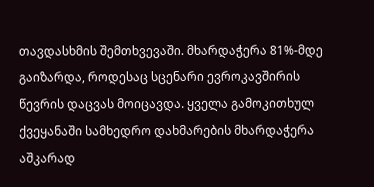თავდასხმის შემთხვევაში. მხარდაჭერა 81%-მდე გაიზარდა, როდესაც სცენარი ევროკავშირის წევრის დაცვას მოიცავდა. ყველა გამოკითხულ ქვეყანაში სამხედრო დახმარების მხარდაჭერა აშკარად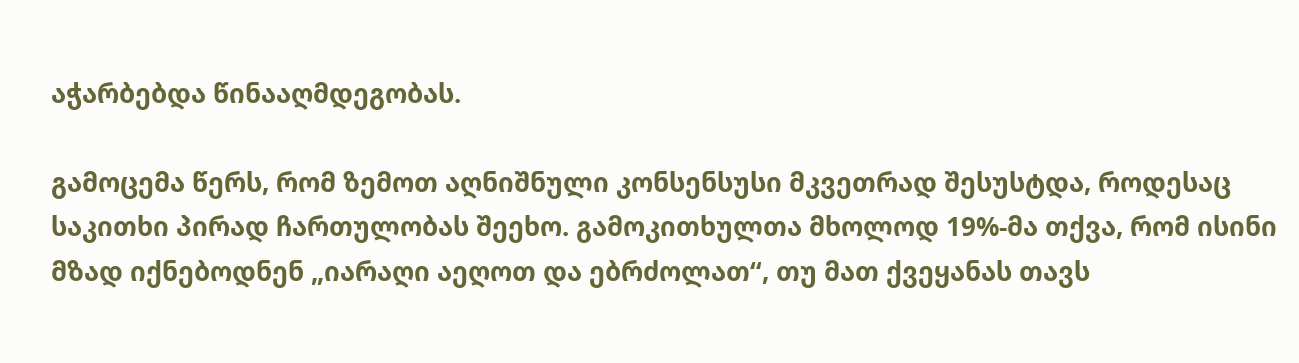აჭარბებდა წინააღმდეგობას.

გამოცემა წერს, რომ ზემოთ აღნიშნული კონსენსუსი მკვეთრად შესუსტდა, როდესაც საკითხი პირად ჩართულობას შეეხო. გამოკითხულთა მხოლოდ 19%-მა თქვა, რომ ისინი მზად იქნებოდნენ „იარაღი აეღოთ და ებრძოლათ“, თუ მათ ქვეყანას თავს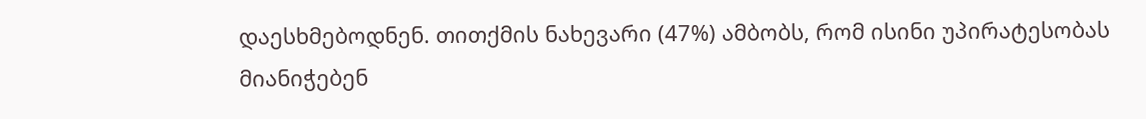დაესხმებოდნენ. თითქმის ნახევარი (47%) ამბობს, რომ ისინი უპირატესობას მიანიჭებენ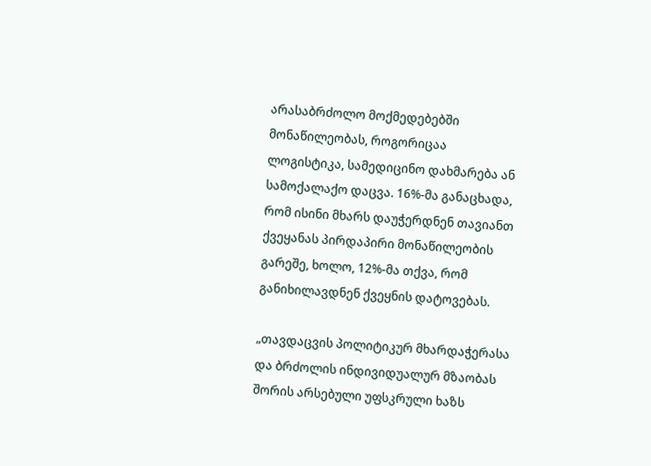არასაბრძოლო მოქმედებებში მონაწილეობას, როგორიცაა ლოგისტიკა, სამედიცინო დახმარება ან სამოქალაქო დაცვა. 16%-მა განაცხადა, რომ ისინი მხარს დაუჭერდნენ თავიანთ ქვეყანას პირდაპირი მონაწილეობის გარეშე, ხოლო, 12%-მა თქვა, რომ განიხილავდნენ ქვეყნის დატოვებას.

„თავდაცვის პოლიტიკურ მხარდაჭერასა და ბრძოლის ინდივიდუალურ მზაობას შორის არსებული უფსკრული ხაზს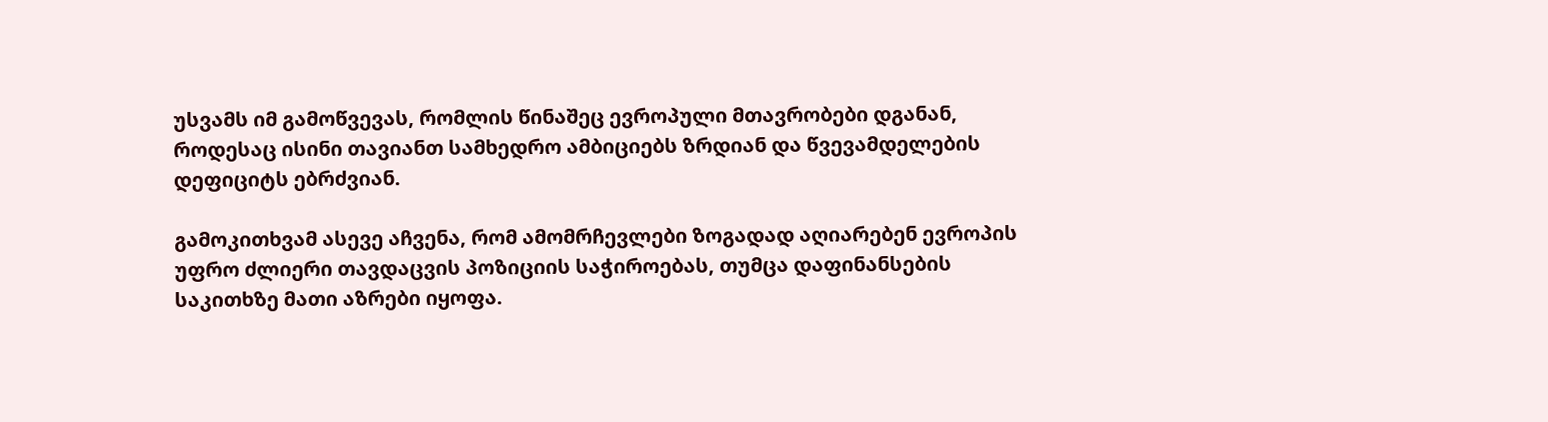უსვამს იმ გამოწვევას, რომლის წინაშეც ევროპული მთავრობები დგანან, როდესაც ისინი თავიანთ სამხედრო ამბიციებს ზრდიან და წვევამდელების დეფიციტს ებრძვიან.

გამოკითხვამ ასევე აჩვენა, რომ ამომრჩევლები ზოგადად აღიარებენ ევროპის უფრო ძლიერი თავდაცვის პოზიციის საჭიროებას, თუმცა დაფინანსების საკითხზე მათი აზრები იყოფა.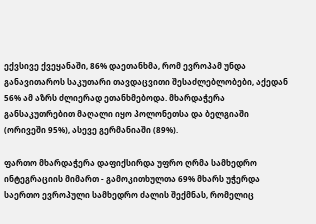ექვსივე ქვეყანაში, 86% დაეთანხმა, რომ ევროპამ უნდა განავითაროს საკუთარი თავდაცვითი შესაძლებლობები, აქედან 56% ამ აზრს ძლიერად ეთანხმებოდა. მხარდაჭერა განსაკუთრებით მაღალი იყო პოლონეთსა და ბელგიაში (ორივეში 95%), ასევე გერმანიაში (89%).

ფართო მხარდაჭერა დაფიქსირდა უფრო ღრმა სამხედრო ინტეგრაციის მიმართ - გამოკითხულთა 69% მხარს უჭერდა საერთო ევროპული სამხედრო ძალის შექმნას, რომელიც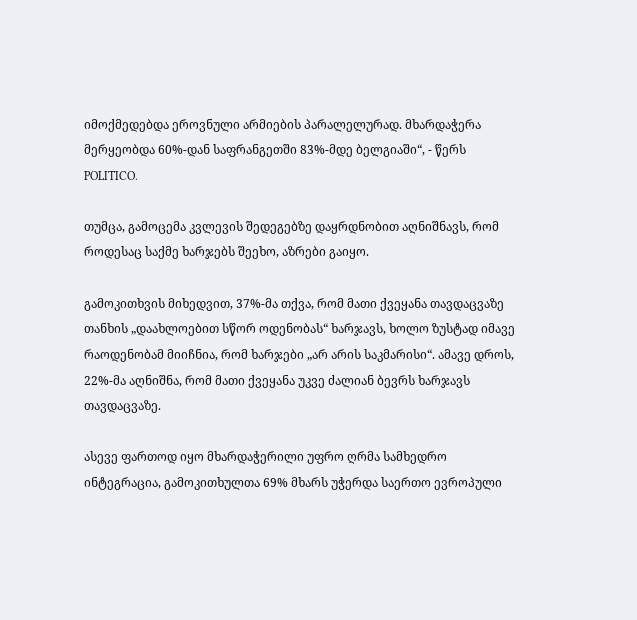იმოქმედებდა ეროვნული არმიების პარალელურად. მხარდაჭერა მერყეობდა 60%-დან საფრანგეთში 83%-მდე ბელგიაში“, - წერს POLITICO.

თუმცა, გამოცემა კვლევის შედეგებზე დაყრდნობით აღნიშნავს, რომ როდესაც საქმე ხარჯებს შეეხო, აზრები გაიყო.

გამოკითხვის მიხედვით, 37%-მა თქვა, რომ მათი ქვეყანა თავდაცვაზე თანხის „დაახლოებით სწორ ოდენობას“ ხარჯავს, ხოლო ზუსტად იმავე რაოდენობამ მიიჩნია, რომ ხარჯები „არ არის საკმარისი“. ამავე დროს, 22%-მა აღნიშნა, რომ მათი ქვეყანა უკვე ძალიან ბევრს ხარჯავს თავდაცვაზე.

ასევე ფართოდ იყო მხარდაჭერილი უფრო ღრმა სამხედრო ინტეგრაცია, გამოკითხულთა 69% მხარს უჭერდა საერთო ევროპული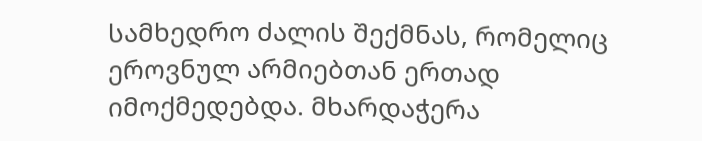სამხედრო ძალის შექმნას, რომელიც ეროვნულ არმიებთან ერთად იმოქმედებდა. მხარდაჭერა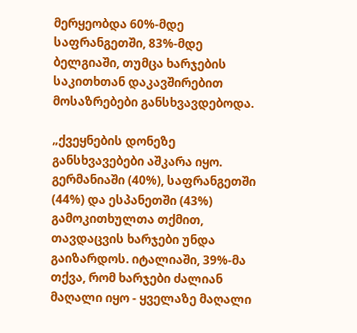მერყეობდა 60%-მდე საფრანგეთში, 83%-მდე ბელგიაში, თუმცა ხარჯების საკითხთან დაკავშირებით მოსაზრებები განსხვავდებოდა.

„ქვეყნების დონეზე განსხვავებები აშკარა იყო. გერმანიაში (40%), საფრანგეთში (44%) და ესპანეთში (43%) გამოკითხულთა თქმით, თავდაცვის ხარჯები უნდა გაიზარდოს. იტალიაში, 39%-მა თქვა, რომ ხარჯები ძალიან მაღალი იყო - ყველაზე მაღალი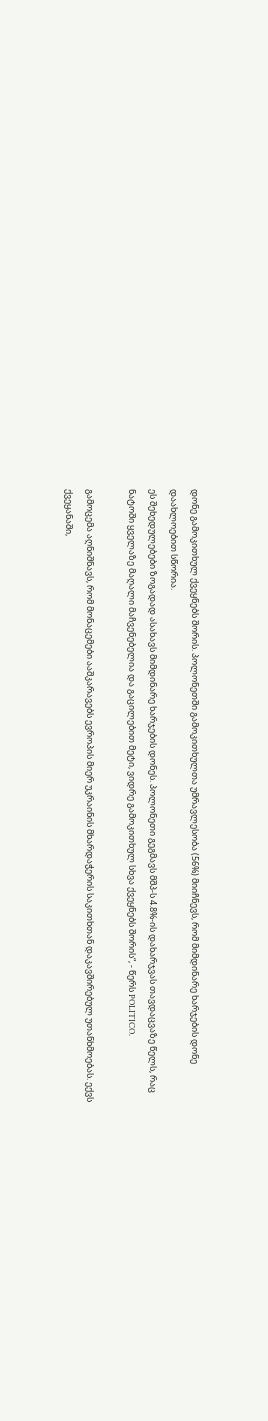დონე გამოკითხულ ქვეყნებს შორის. პოლონეთში გამოკითხულთა უმრავლესობა (56%) მიიჩნევს, რომ მიმდინარე ხარჯების დონე დაახლოებით სწორია.
ეს შეხედულებები ზოგადად ასახავს მიმდინარე ხარჯების დონეს. პოლონეთი გეგმავს მშპ-ს 4.8%-ის დახარჯვას თავდაცვაზე წელს, რაც ნატოში ყველაზე მაღალი მაჩვენებელია და გაცილებით მეტი, ვიდრე გამოკითხულ სხვა ქვეყნებს შორის“, - წერს POLITICO.

გამოცემა აღნიშნავს, რომ მონაცემები ააშკარავებს ევროპის მიერ უკრაინის მხარდაჭერის საკითხთან დაკავშირებულ უთანხმოებას. ექვს ქვეყანაში,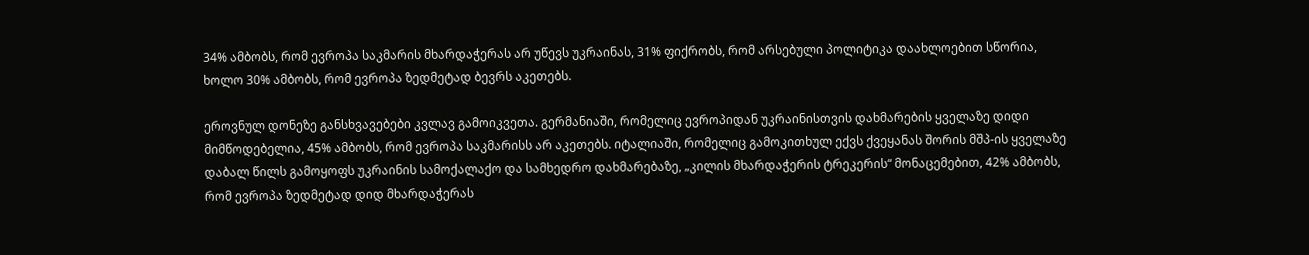34% ამბობს, რომ ევროპა საკმარის მხარდაჭერას არ უწევს უკრაინას, 31% ფიქრობს, რომ არსებული პოლიტიკა დაახლოებით სწორია, ხოლო 30% ამბობს, რომ ევროპა ზედმეტად ბევრს აკეთებს.

ეროვნულ დონეზე განსხვავებები კვლავ გამოიკვეთა. გერმანიაში, რომელიც ევროპიდან უკრაინისთვის დახმარების ყველაზე დიდი მიმწოდებელია, 45% ამბობს, რომ ევროპა საკმარისს არ აკეთებს. იტალიაში, რომელიც გამოკითხულ ექვს ქვეყანას შორის მშპ-ის ყველაზე დაბალ წილს გამოყოფს უკრაინის სამოქალაქო და სამხედრო დახმარებაზე, „კილის მხარდაჭერის ტრეკერის“ მონაცემებით, 42% ამბობს, რომ ევროპა ზედმეტად დიდ მხარდაჭერას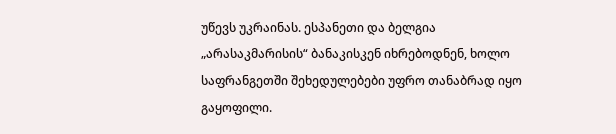უწევს უკრაინას. ესპანეთი და ბელგია „არასაკმარისის“ ბანაკისკენ იხრებოდნენ, ხოლო საფრანგეთში შეხედულებები უფრო თანაბრად იყო გაყოფილი.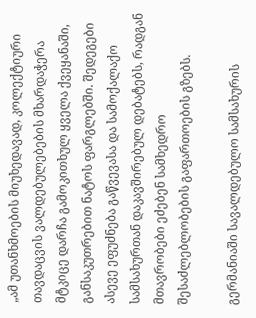„ამ უთანხმოების მიუხედავად, კოლექტიური თავდაცვის ვალდებულებების მხარდაჭერა მტკიცე დარჩა გამოკითხულ ყველა ქვეყანაში, განსაკუთრებით ნატოს ფარგლებში. შედეგები ასევე ეფუძნება გაწვევასა და სამოქალაქო სამსახურთან დაკავშირებულ დებატებს, რადგან მთავრობები ეძებენ სამხედრო შესაძლებლობების გაფართოების გზებს.

გერმანიაში სავალდებულო სამსახურის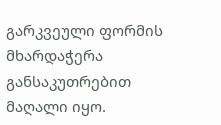გარკვეული ფორმის მხარდაჭერა განსაკუთრებით მაღალი იყო.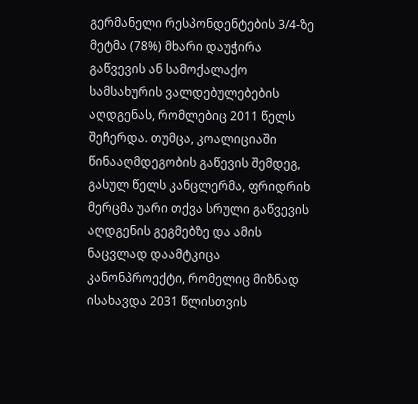გერმანელი რესპონდენტების 3/4-ზე მეტმა (78%) მხარი დაუჭირა გაწვევის ან სამოქალაქო სამსახურის ვალდებულებების აღდგენას, რომლებიც 2011 წელს შეჩერდა. თუმცა, კოალიციაში წინააღმდეგობის გაწევის შემდეგ, გასულ წელს კანცლერმა, ფრიდრიხ მერცმა უარი თქვა სრული გაწვევის აღდგენის გეგმებზე და ამის ნაცვლად დაამტკიცა კანონპროექტი, რომელიც მიზნად ისახავდა 2031 წლისთვის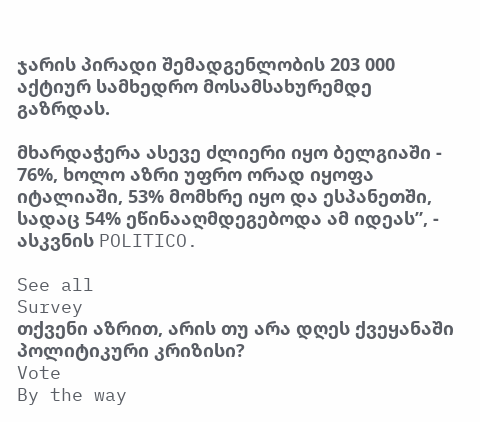ჯარის პირადი შემადგენლობის 203 000 აქტიურ სამხედრო მოსამსახურემდე გაზრდას.

მხარდაჭერა ასევე ძლიერი იყო ბელგიაში - 76%, ხოლო აზრი უფრო ორად იყოფა იტალიაში, 53% მომხრე იყო და ესპანეთში, სადაც 54% ეწინააღმდეგებოდა ამ იდეას”, - ასკვნის POLITICO.

See all
Survey
თქვენი აზრით, არის თუ არა დღეს ქვეყანაში პოლიტიკური კრიზისი?
Vote
By the way